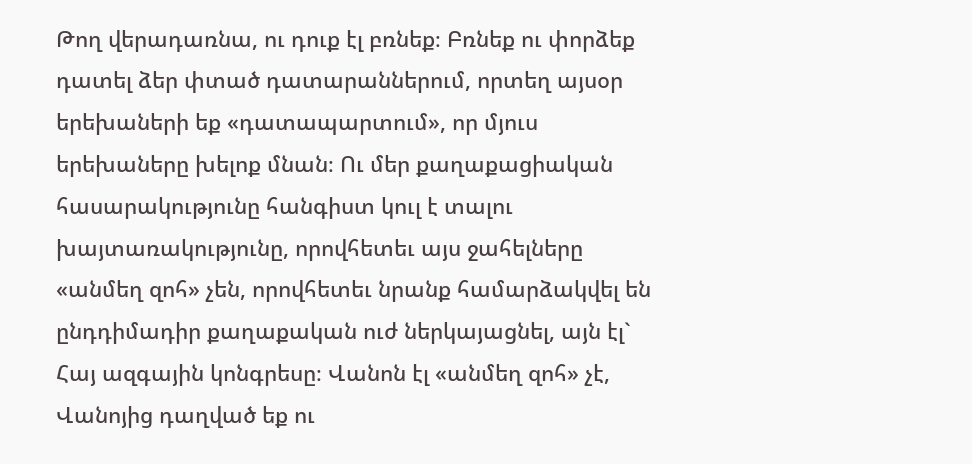Թող վերադառնա, ու դուք էլ բռնեք։ Բռնեք ու փորձեք դատել ձեր փտած դատարաններում, որտեղ այսօր երեխաների եք «դատապարտում», որ մյուս երեխաները խելոք մնան։ Ու մեր քաղաքացիական հասարակությունը հանգիստ կուլ է տալու խայտառակությունը, որովհետեւ այս ջահելները «անմեղ զոհ» չեն, որովհետեւ նրանք համարձակվել են ընդդիմադիր քաղաքական ուժ ներկայացնել, այն էլ` Հայ ազգային կոնգրեսը։ Վանոն էլ «անմեղ զոհ» չէ, Վանոյից դաղված եք ու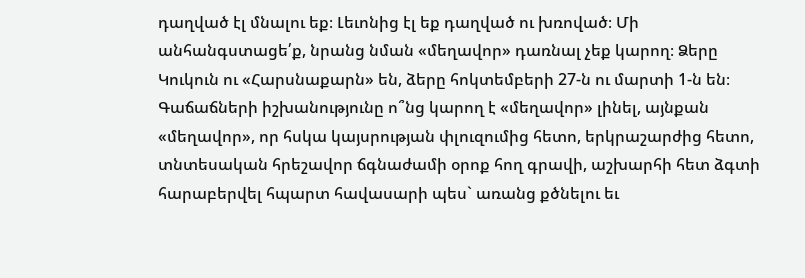դաղված էլ մնալու եք։ Լեւոնից էլ եք դաղված ու խռոված։ Մի անհանգստացե՛ք, նրանց նման «մեղավոր» դառնալ չեք կարող։ Ձերը Կուկուն ու «Հարսնաքարն» են, ձերը հոկտեմբերի 27-ն ու մարտի 1-ն են։ Գաճաճների իշխանությունը ո՞նց կարող է «մեղավոր» լինել, այնքան «մեղավոր», որ հսկա կայսրության փլուզումից հետո, երկրաշարժից հետո, տնտեսական հրեշավոր ճգնաժամի օրոք հող գրավի, աշխարհի հետ ձգտի հարաբերվել հպարտ հավասարի պես` առանց քծնելու եւ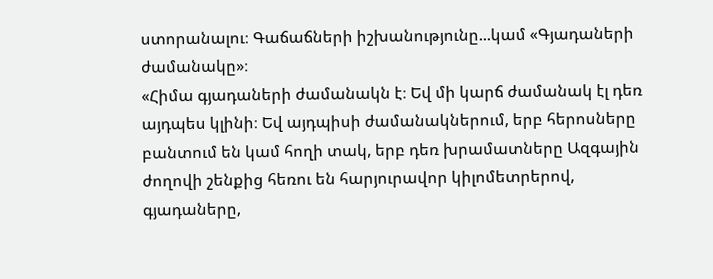ստորանալու։ Գաճաճների իշխանությունը...կամ «Գյադաների ժամանակը»։
«Հիմա գյադաների ժամանակն է։ Եվ մի կարճ ժամանակ էլ դեռ այդպես կլինի։ Եվ այդպիսի ժամանակներում, երբ հերոսները բանտում են կամ հողի տակ, երբ դեռ խրամատները Ազգային ժողովի շենքից հեռու են հարյուրավոր կիլոմետրերով, գյադաները,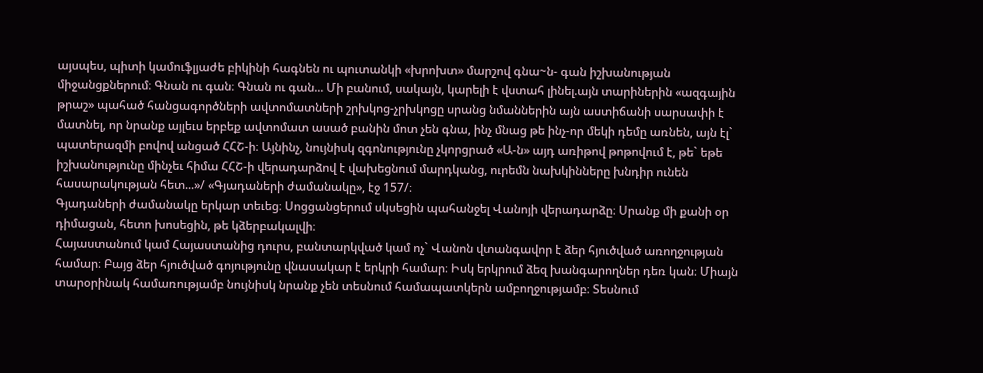այսպես, պիտի կամուֆլյաժե բիկինի հագնեն ու պուտանկի «խրոխտ» մարշով գնա~ն- գան իշխանության միջանցքներում։ Գնան ու գան։ Գնան ու գան... Մի բանում, սակայն, կարելի է վստահ լինել.այն տարիներին «ազգային թրաշ» պահած հանցագործների ավտոմատների շրխկոց-չրխկոցը սրանց նմաններին այն աստիճանի սարսափի է մատնել, որ նրանք այլեւս երբեք ավտոմատ ասած բանին մոտ չեն գնա, ինչ մնաց թե ինչ-որ մեկի դեմը առնեն, այն էլ` պատերազմի բովով անցած ՀՀՇ-ի։ Այնինչ, նույնիսկ զգոնությունը չկորցրած «Ա-ն» այդ առիթով թոթովում է, թե` եթե իշխանությունը մինչեւ հիմա ՀՀՇ-ի վերադարձով է վախեցնում մարդկանց, ուրեմն նախկինները խնդիր ունեն հասարակության հետ...»/ «Գյադաների ժամանակը», էջ 157/։
Գյադաների ժամանակը երկար տեւեց։ Սոցցանցերում սկսեցին պահանջել Վանոյի վերադարձը։ Սրանք մի քանի օր դիմացան, հետո խոսեցին, թե կձերբակալվի։
Հայաստանում կամ Հայաստանից դուրս, բանտարկված կամ ոչ` Վանոն վտանգավոր է ձեր հյուծված առողջության համար։ Բայց ձեր հյուծված գոյությունը վնասակար է երկրի համար։ Իսկ երկրում ձեզ խանգարողներ դեռ կան։ Միայն տարօրինակ համառությամբ նույնիսկ նրանք չեն տեսնում համապատկերն ամբողջությամբ։ Տեսնում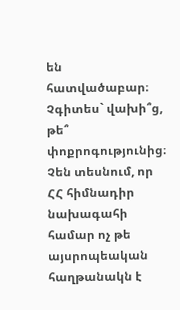են հատվածաբար։ Չգիտես` վախի՞ց, թե՞ փոքրոգությունից։ Չեն տեսնում, որ ՀՀ հիմնադիր նախագահի համար ոչ թե այսրոպեական հաղթանակն է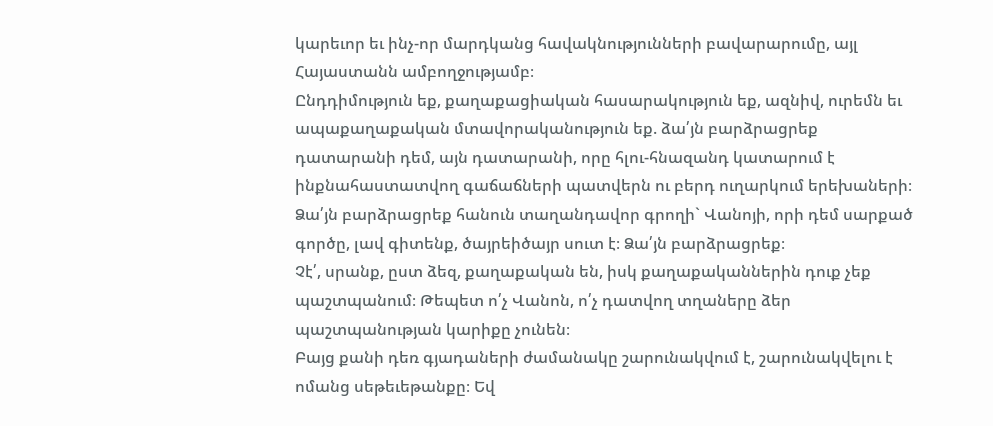կարեւոր եւ ինչ-որ մարդկանց հավակնությունների բավարարումը, այլ Հայաստանն ամբողջությամբ։
Ընդդիմություն եք, քաղաքացիական հասարակություն եք, ազնիվ, ուրեմն եւ ապաքաղաքական մտավորականություն եք. ձա՛յն բարձրացրեք դատարանի դեմ, այն դատարանի, որը հլու-հնազանդ կատարում է ինքնահաստատվող գաճաճների պատվերն ու բերդ ուղարկում երեխաների։ Ձա՛յն բարձրացրեք հանուն տաղանդավոր գրողի` Վանոյի, որի դեմ սարքած գործը, լավ գիտենք, ծայրեիծայր սուտ է։ Ձա՛յն բարձրացրեք։
Չէ՛, սրանք, ըստ ձեզ, քաղաքական են, իսկ քաղաքականներին դուք չեք պաշտպանում։ Թեպետ ո՛չ Վանոն, ո՛չ դատվող տղաները ձեր պաշտպանության կարիքը չունեն։
Բայց քանի դեռ գյադաների ժամանակը շարունակվում է, շարունակվելու է ոմանց սեթեւեթանքը։ Եվ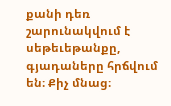քանի դեռ շարունակվում է սեթեւեթանքը, գյադաները հրճվում են։ Քիչ մնաց։